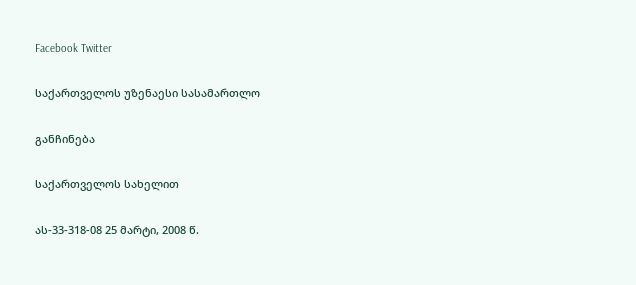Facebook Twitter

საქართველოს უზენაესი სასამართლო

განჩინება

საქართველოს სახელით

ას-33-318-08 25 მარტი, 2008 წ.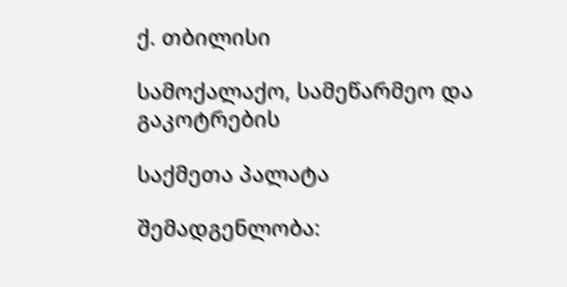ქ. თბილისი

სამოქალაქო, სამეწარმეო და გაკოტრების

საქმეთა პალატა

შემადგენლობა: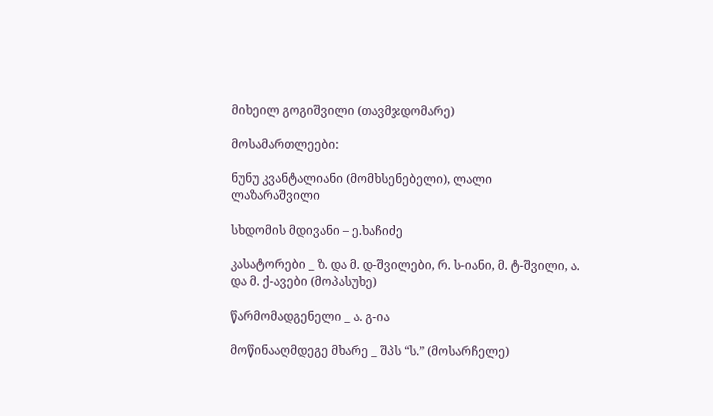მიხეილ გოგიშვილი (თავმჯდომარე)

მოსამართლეები:

ნუნუ კვანტალიანი (მომხსენებელი), ლალი ლაზარაშვილი

სხდომის მდივანი – ე.ხაჩიძე

კასატორები _ ზ. და მ. დ-შვილები, რ. ს-იანი, მ. ტ-შვილი, ა. და მ. ქ-ავები (მოპასუხე)

წარმომადგენელი _ ა. გ-ია

მოწინააღმდეგე მხარე _ შპს “ს.” (მოსარჩელე)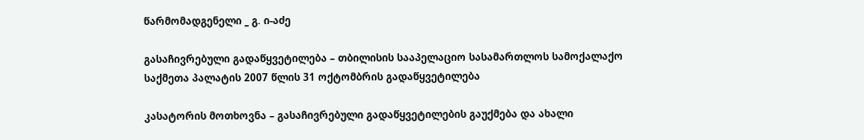წარმომადგენელი _ გ. ი-აძე

გასაჩივრებული გადაწყვეტილება – თბილისის სააპელაციო სასამართლოს სამოქალაქო საქმეთა პალატის 2007 წლის 31 ოქტომბრის გადაწყვეტილება

კასატორის მოთხოვნა – გასაჩივრებული გადაწყვეტილების გაუქმება და ახალი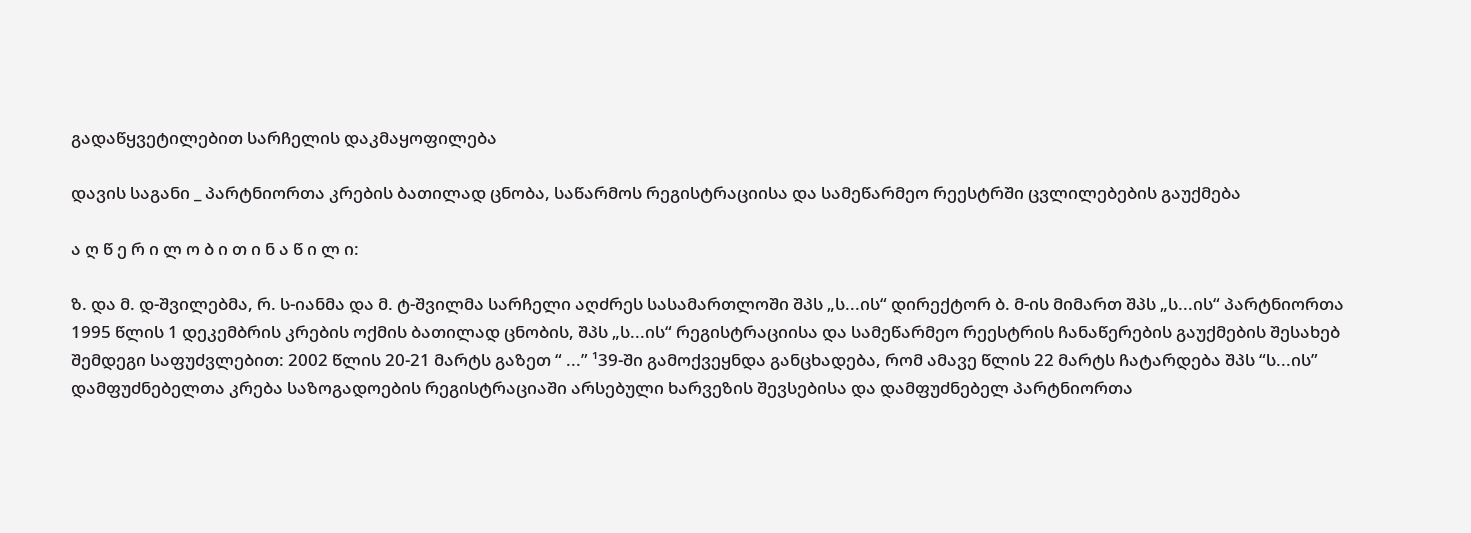გადაწყვეტილებით სარჩელის დაკმაყოფილება

დავის საგანი _ პარტნიორთა კრების ბათილად ცნობა, საწარმოს რეგისტრაციისა და სამეწარმეო რეესტრში ცვლილებების გაუქმება

ა ღ წ ე რ ი ლ ო ბ ი თ ი ნ ა წ ი ლ ი:

ზ. და მ. დ-შვილებმა, რ. ს-იანმა და მ. ტ-შვილმა სარჩელი აღძრეს სასამართლოში შპს „ს...ის“ დირექტორ ბ. მ-ის მიმართ შპს „ს...ის“ პარტნიორთა 1995 წლის 1 დეკემბრის კრების ოქმის ბათილად ცნობის, შპს „ს...ის“ რეგისტრაციისა და სამეწარმეო რეესტრის ჩანაწერების გაუქმების შესახებ შემდეგი საფუძვლებით: 2002 წლის 20-21 მარტს გაზეთ “ ...” ¹39-ში გამოქვეყნდა განცხადება, რომ ამავე წლის 22 მარტს ჩატარდება შპს “ს...ის” დამფუძნებელთა კრება საზოგადოების რეგისტრაციაში არსებული ხარვეზის შევსებისა და დამფუძნებელ პარტნიორთა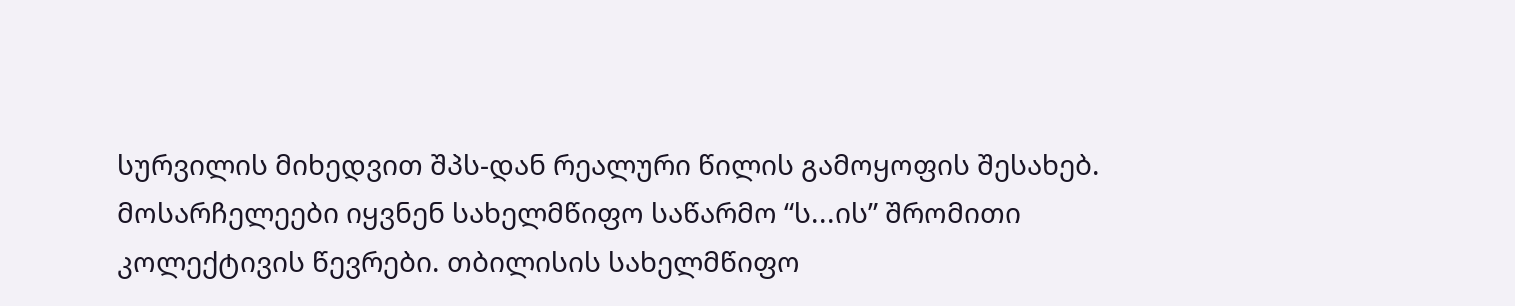სურვილის მიხედვით შპს-დან რეალური წილის გამოყოფის შესახებ. მოსარჩელეები იყვნენ სახელმწიფო საწარმო “ს...ის” შრომითი კოლექტივის წევრები. თბილისის სახელმწიფო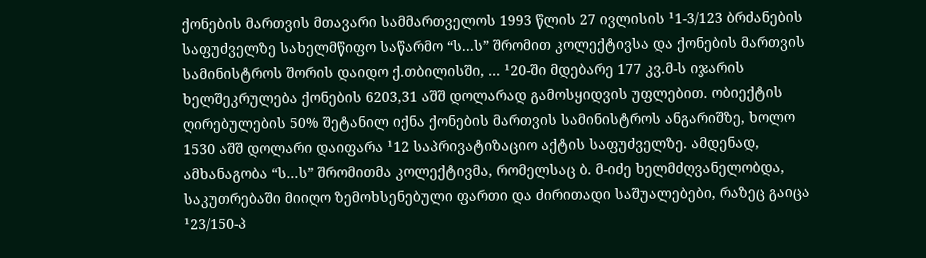ქონების მართვის მთავარი სამმართველოს 1993 წლის 27 ივლისის ¹1-3/123 ბრძანების საფუძველზე სახელმწიფო საწარმო “ს...ს” შრომით კოლექტივსა და ქონების მართვის სამინისტროს შორის დაიდო ქ.თბილისში, ... ¹20-ში მდებარე 177 კვ.მ-ს იჯარის ხელშეკრულება ქონების 6203,31 აშშ დოლარად გამოსყიდვის უფლებით. ობიექტის ღირებულების 50% შეტანილ იქნა ქონების მართვის სამინისტროს ანგარიშზე, ხოლო 1530 აშშ დოლარი დაიფარა ¹12 საპრივატიზაციო აქტის საფუძველზე. ამდენად, ამხანაგობა “ს...ს” შრომითმა კოლექტივმა, რომელსაც ბ. მ-იძე ხელმძღვანელობდა, საკუთრებაში მიიღო ზემოხსენებული ფართი და ძირითადი საშუალებები, რაზეც გაიცა ¹23/150-პ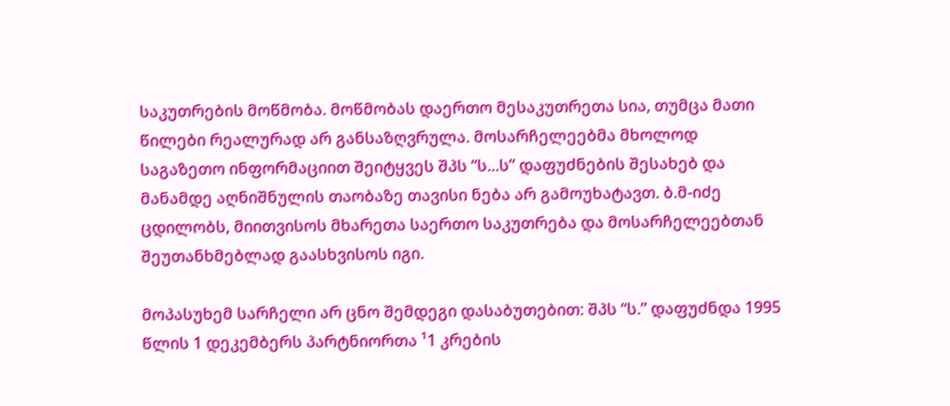საკუთრების მოწმობა. მოწმობას დაერთო მესაკუთრეთა სია, თუმცა მათი წილები რეალურად არ განსაზღვრულა. მოსარჩელეებმა მხოლოდ საგაზეთო ინფორმაციით შეიტყვეს შპს “ს...ს” დაფუძნების შესახებ და მანამდე აღნიშნულის თაობაზე თავისი ნება არ გამოუხატავთ. ბ.მ-იძე ცდილობს, მიითვისოს მხარეთა საერთო საკუთრება და მოსარჩელეებთან შეუთანხმებლად გაასხვისოს იგი.

მოპასუხემ სარჩელი არ ცნო შემდეგი დასაბუთებით: შპს “ს.” დაფუძნდა 1995 წლის 1 დეკემბერს პარტნიორთა ¹1 კრების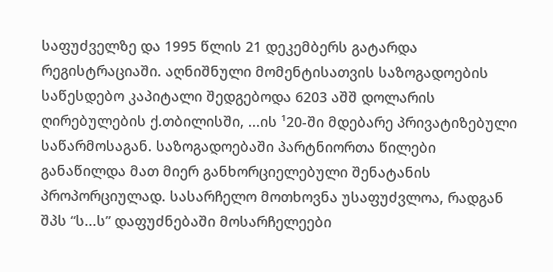საფუძველზე და 1995 წლის 21 დეკემბერს გატარდა რეგისტრაციაში. აღნიშნული მომენტისათვის საზოგადოების საწესდებო კაპიტალი შედგებოდა 6203 აშშ დოლარის ღირებულების ქ.თბილისში, ...ის ¹20-ში მდებარე პრივატიზებული საწარმოსაგან. საზოგადოებაში პარტნიორთა წილები განაწილდა მათ მიერ განხორციელებული შენატანის პროპორციულად. სასარჩელო მოთხოვნა უსაფუძვლოა, რადგან შპს “ს...ს” დაფუძნებაში მოსარჩელეები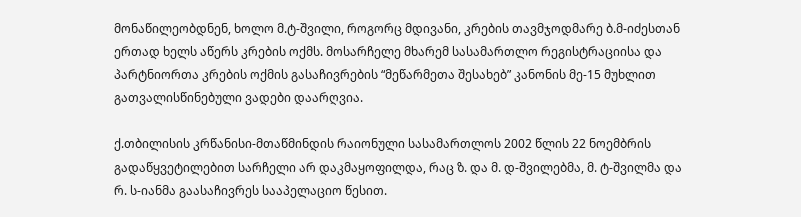მონაწილეობდნენ, ხოლო მ.ტ-შვილი, როგორც მდივანი, კრების თავმჯოდმარე ბ.მ-იძესთან ერთად ხელს აწერს კრების ოქმს. მოსარჩელე მხარემ სასამართლო რეგისტრაციისა და პარტნიორთა კრების ოქმის გასაჩივრების “მეწარმეთა შესახებ” კანონის მე-15 მუხლით გათვალისწინებული ვადები დაარღვია.

ქ.თბილისის კრწანისი-მთაწმინდის რაიონული სასამართლოს 2002 წლის 22 ნოემბრის გადაწყვეტილებით სარჩელი არ დაკმაყოფილდა, რაც ზ. და მ. დ-შვილებმა, მ. ტ-შვილმა და რ. ს-იანმა გაასაჩივრეს სააპელაციო წესით.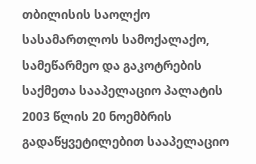თბილისის საოლქო სასამართლოს სამოქალაქო, სამეწარმეო და გაკოტრების საქმეთა სააპელაციო პალატის 2003 წლის 20 ნოემბრის გადაწყვეტილებით სააპელაციო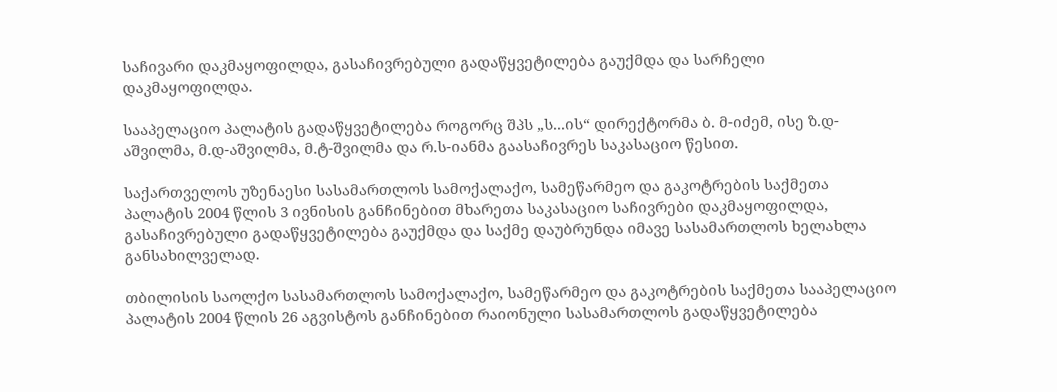საჩივარი დაკმაყოფილდა, გასაჩივრებული გადაწყვეტილება გაუქმდა და სარჩელი დაკმაყოფილდა.

სააპელაციო პალატის გადაწყვეტილება როგორც შპს „ს...ის“ დირექტორმა ბ. მ-იძემ, ისე ზ.დ-აშვილმა, მ.დ-აშვილმა, მ.ტ-შვილმა და რ.ს-იანმა გაასაჩივრეს საკასაციო წესით.

საქართველოს უზენაესი სასამართლოს სამოქალაქო, სამეწარმეო და გაკოტრების საქმეთა პალატის 2004 წლის 3 ივნისის განჩინებით მხარეთა საკასაციო საჩივრები დაკმაყოფილდა, გასაჩივრებული გადაწყვეტილება გაუქმდა და საქმე დაუბრუნდა იმავე სასამართლოს ხელახლა განსახილველად.

თბილისის საოლქო სასამართლოს სამოქალაქო, სამეწარმეო და გაკოტრების საქმეთა სააპელაციო პალატის 2004 წლის 26 აგვისტოს განჩინებით რაიონული სასამართლოს გადაწყვეტილება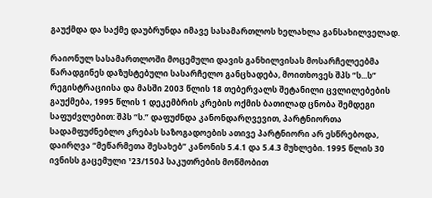გაუქმდა და საქმე დაუბრუნდა იმავე სასამართლოს ხელახლა განსახილველად.

რაიონულ სასამართლოში მოცემული დავის განხილვისას მოსარჩელეებმა წარადგინეს დაზუსტებული სასარჩელო განცხადება, მოითხოვეს შპს “ს...ს” რეგისტრაციისა და მასში 2003 წლის 18 თებერვალს შეტანილი ცვლილებების გაუქმება, 1995 წლის 1 დეკემბრის კრების ოქმის ბათილად ცნობა შემდეგი საფუძვლებით: შპს “ს.” დაფუძნდა კანონდარღვევით, პარტნიორთა სადამფუძნებლო კრებას საზოგადოების ათივე პარტნიორი არ ესწრებოდა, დაირღვა “მეწარმეთა შესახებ” კანონის 5.4.1 და 5.4.3 მუხლები. 1995 წლის 30 ივნისს გაცემული ¹23/150პ საკუთრების მოწმობით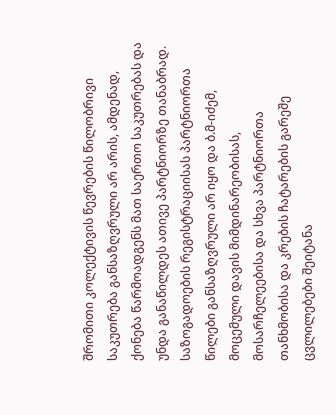შრომითი კოლექტივის წევრების წილობრივი საკუთრება განსაზღვრული არ არის, ამდენად, ქონება წარმოადგენს მათ საერთო საკუთრებას და უნდა განაწილდეს ათივე პარტნიორზე თანაბრად. საზოგადოების რეგისტრაციისას პარტნიორთა წილები განსაზღვრული არ იყო და ბ.მ-იძემ, მოცემული დავის მიმდინარეობისას, მოსარჩელეებისა და სხვა პარტნიორთა თანხმობისა და კრების ჩატარების გარეშე ცვლილებები შეიტანა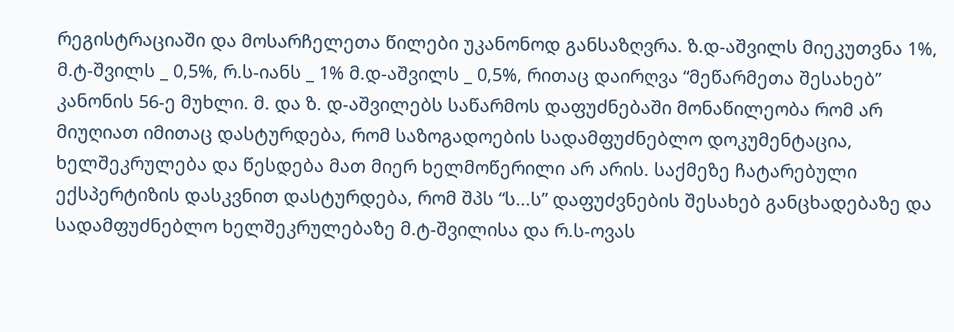რეგისტრაციაში და მოსარჩელეთა წილები უკანონოდ განსაზღვრა. ზ.დ-აშვილს მიეკუთვნა 1%, მ.ტ-შვილს _ 0,5%, რ.ს-იანს _ 1% მ.დ-აშვილს _ 0,5%, რითაც დაირღვა “მეწარმეთა შესახებ” კანონის 56-ე მუხლი. მ. და ზ. დ-აშვილებს საწარმოს დაფუძნებაში მონაწილეობა რომ არ მიუღიათ იმითაც დასტურდება, რომ საზოგადოების სადამფუძნებლო დოკუმენტაცია, ხელშეკრულება და წესდება მათ მიერ ხელმოწერილი არ არის. საქმეზე ჩატარებული ექსპერტიზის დასკვნით დასტურდება, რომ შპს “ს...ს” დაფუძვნების შესახებ განცხადებაზე და სადამფუძნებლო ხელშეკრულებაზე მ.ტ-შვილისა და რ.ს-ოვას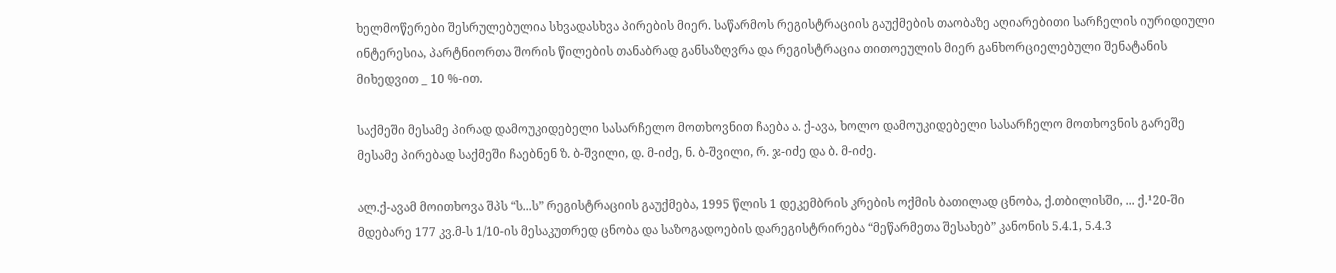ხელმოწერები შესრულებულია სხვადასხვა პირების მიერ. საწარმოს რეგისტრაციის გაუქმების თაობაზე აღიარებითი სარჩელის იურიდიული ინტერესია, პარტნიორთა შორის წილების თანაბრად განსაზღვრა და რეგისტრაცია თითოეულის მიერ განხორციელებული შენატანის მიხედვით _ 10 %-ით.

საქმეში მესამე პირად დამოუკიდებელი სასარჩელო მოთხოვნით ჩაება ა. ქ-ავა, ხოლო დამოუკიდებელი სასარჩელო მოთხოვნის გარეშე მესამე პირებად საქმეში ჩაებნენ ზ. ბ-შვილი, დ. მ-იძე, ნ. ბ-შვილი, რ. ჯ-იძე და ბ. მ-იძე.

ალ.ქ-ავამ მოითხოვა შპს “ს...ს” რეგისტრაციის გაუქმება, 1995 წლის 1 დეკემბრის კრების ოქმის ბათილად ცნობა, ქ.თბილისში, ... ქ.¹20-ში მდებარე 177 კვ.მ-ს 1/10-ის მესაკუთრედ ცნობა და საზოგადოების დარეგისტრირება “მეწარმეთა შესახებ” კანონის 5.4.1, 5.4.3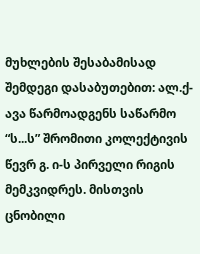მუხლების შესაბამისად შემდეგი დასაბუთებით: ალ.ქ-ავა წარმოადგენს საწარმო “ს...ს” შრომითი კოლექტივის წევრ გ. ი-ს პირველი რიგის მემკვიდრეს. მისთვის ცნობილი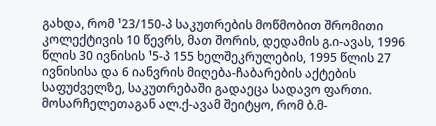გახდა, რომ ¹23/150-პ საკუთრების მოწმობით შრომითი კოლექტივის 10 წევრს, მათ შორის, დედამის გ.ი-ავას, 1996 წლის 30 ივნისის ¹5-პ 155 ხელშეკრულების, 1995 წლის 27 ივნისისა და 6 იანვრის მიღება-ჩაბარების აქტების საფუძველზე, საკუთრებაში გადაეცა სადავო ფართი. მოსარჩელეთაგან ალ.ქ-ავამ შეიტყო, რომ ბ.მ-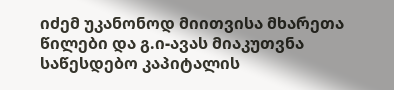იძემ უკანონოდ მიითვისა მხარეთა წილები და გ.ი-ავას მიაკუთვნა საწესდებო კაპიტალის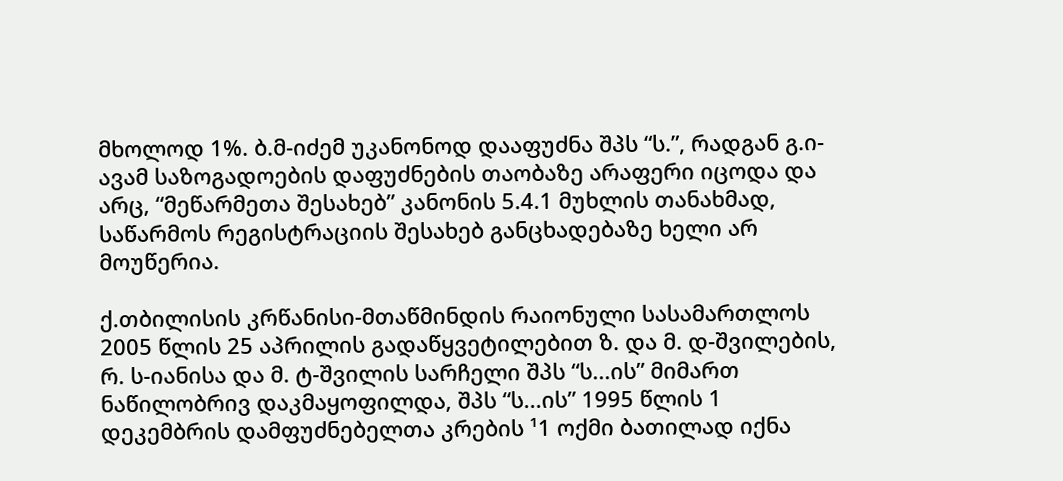მხოლოდ 1%. ბ.მ-იძემ უკანონოდ დააფუძნა შპს “ს.”, რადგან გ.ი-ავამ საზოგადოების დაფუძნების თაობაზე არაფერი იცოდა და არც, “მეწარმეთა შესახებ” კანონის 5.4.1 მუხლის თანახმად, საწარმოს რეგისტრაციის შესახებ განცხადებაზე ხელი არ მოუწერია.

ქ.თბილისის კრწანისი-მთაწმინდის რაიონული სასამართლოს 2005 წლის 25 აპრილის გადაწყვეტილებით ზ. და მ. დ-შვილების, რ. ს-იანისა და მ. ტ-შვილის სარჩელი შპს “ს...ის” მიმართ ნაწილობრივ დაკმაყოფილდა, შპს “ს...ის” 1995 წლის 1 დეკემბრის დამფუძნებელთა კრების ¹1 ოქმი ბათილად იქნა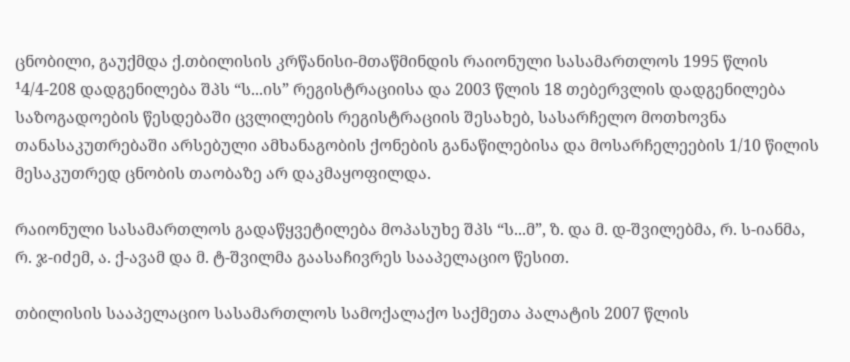ცნობილი, გაუქმდა ქ.თბილისის კრწანისი-მთაწმინდის რაიონული სასამართლოს 1995 წლის ¹4/4-208 დადგენილება შპს “ს...ის” რეგისტრაციისა და 2003 წლის 18 თებერვლის დადგენილება საზოგადოების წესდებაში ცვლილების რეგისტრაციის შესახებ, სასარჩელო მოთხოვნა თანასაკუთრებაში არსებული ამხანაგობის ქონების განაწილებისა და მოსარჩელეების 1/10 წილის მესაკუთრედ ცნობის თაობაზე არ დაკმაყოფილდა.

რაიონული სასამართლოს გადაწყვეტილება მოპასუხე შპს “ს...მ”, ზ. და მ. დ-შვილებმა, რ. ს-იანმა, რ. ჯ-იძემ, ა. ქ-ავამ და მ. ტ-შვილმა გაასაჩივრეს სააპელაციო წესით.

თბილისის სააპელაციო სასამართლოს სამოქალაქო საქმეთა პალატის 2007 წლის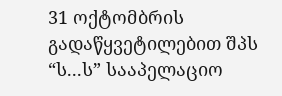31 ოქტომბრის გადაწყვეტილებით შპს “ს...ს” სააპელაციო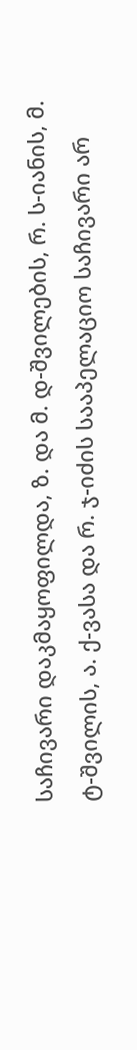საჩივარი დაკმაყოფილდა, ზ. და მ. დ-შვილების, რ. ს-იანის, მ. ტ-შვილის, ა. ქ-ვასა და რ. ჯ-იძის სააპელაციო საჩივარი არ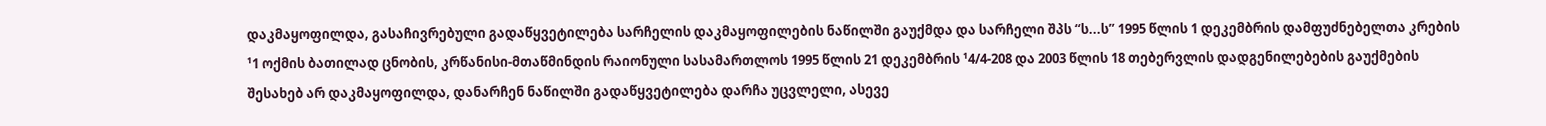დაკმაყოფილდა, გასაჩივრებული გადაწყვეტილება სარჩელის დაკმაყოფილების ნაწილში გაუქმდა და სარჩელი შპს “ს...ს” 1995 წლის 1 დეკემბრის დამფუძნებელთა კრების ¹1 ოქმის ბათილად ცნობის, კრწანისი-მთაწმინდის რაიონული სასამართლოს 1995 წლის 21 დეკემბრის ¹4/4-208 და 2003 წლის 18 თებერვლის დადგენილებების გაუქმების შესახებ არ დაკმაყოფილდა, დანარჩენ ნაწილში გადაწყვეტილება დარჩა უცვლელი, ასევე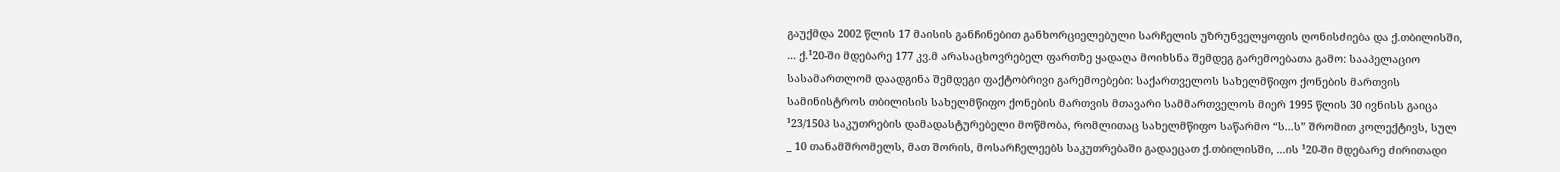გაუქმდა 2002 წლის 17 მაისის განჩინებით განხორციელებული სარჩელის უზრუნველყოფის ღონისძიება და ქ.თბილისში, ... ქ.¹20-ში მდებარე 177 კვ.მ არასაცხოვრებელ ფართზე ყადაღა მოიხსნა შემდეგ გარემოებათა გამო: სააპელაციო სასამართლომ დაადგინა შემდეგი ფაქტობრივი გარემოებები: საქართველოს სახელმწიფო ქონების მართვის სამინისტროს თბილისის სახელმწიფო ქონების მართვის მთავარი სამმართველოს მიერ 1995 წლის 30 ივნისს გაიცა ¹23/150პ საკუთრების დამადასტურებელი მოწმობა, რომლითაც სახელმწიფო საწარმო “ს...ს” შრომით კოლექტივს, სულ _ 10 თანამშრომელს, მათ შორის, მოსარჩელეებს საკუთრებაში გადაეცათ ქ.თბილისში, ...ის ¹20-ში მდებარე ძირითადი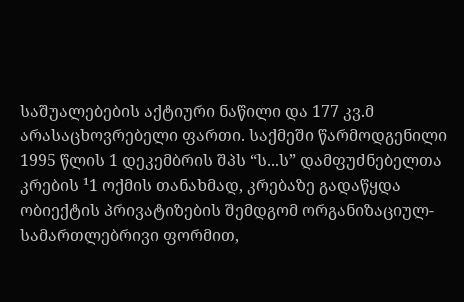საშუალებების აქტიური ნაწილი და 177 კვ.მ არასაცხოვრებელი ფართი. საქმეში წარმოდგენილი 1995 წლის 1 დეკემბრის შპს “ს...ს” დამფუძნებელთა კრების ¹1 ოქმის თანახმად, კრებაზე გადაწყდა ობიექტის პრივატიზების შემდგომ ორგანიზაციულ-სამართლებრივი ფორმით,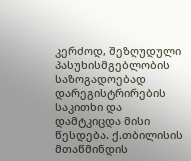კერძოდ, შეზღუდული პასუხისმგებლობის საზოგადოებად დარეგისტრირების საკითხი და დამტკიცდა მისი წესდება. ქ.თბილისის მთაწმინდის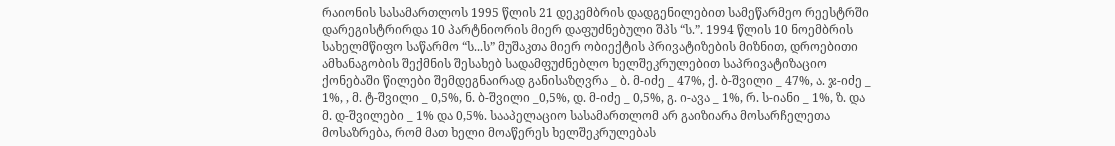რაიონის სასამართლოს 1995 წლის 21 დეკემბრის დადგენილებით სამეწარმეო რეესტრში დარეგისტრირდა 10 პარტნიორის მიერ დაფუძნებული შპს “ს.”. 1994 წლის 10 ნოემბრის სახელმწიფო საწარმო “ს...ს” მუშაკთა მიერ ობიექტის პრივატიზების მიზნით, დროებითი ამხანაგობის შექმნის შესახებ სადამფუძნებლო ხელშეკრულებით საპრივატიზაციო ქონებაში წილები შემდეგნაირად განისაზღვრა _ ბ. მ-იძე _ 47%, ქ. ბ-შვილი _ 47%, ა. ჯ-იძე _ 1%, , მ. ტ-შვილი _ 0,5%, ნ. ბ-შვილი _0,5%, დ. მ-იძე _ 0,5%, გ. ი-ავა _ 1%, რ. ს-იანი _ 1%, ზ. და მ. დ-შვილები _ 1% და 0,5%. სააპელაციო სასამართლომ არ გაიზიარა მოსარჩელეთა მოსაზრება, რომ მათ ხელი მოაწერეს ხელშეკრულებას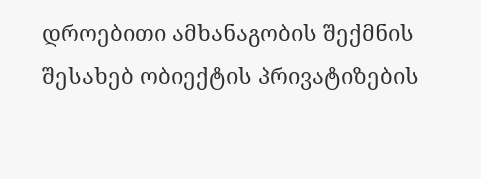დროებითი ამხანაგობის შექმნის შესახებ ობიექტის პრივატიზების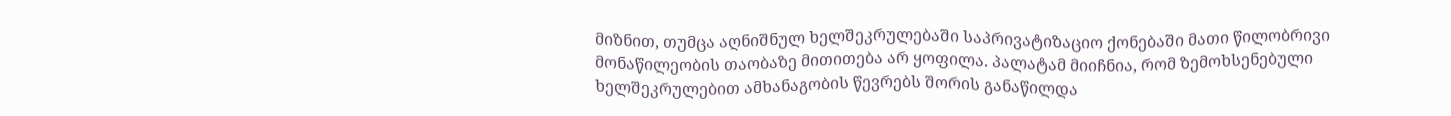მიზნით, თუმცა აღნიშნულ ხელშეკრულებაში საპრივატიზაციო ქონებაში მათი წილობრივი მონაწილეობის თაობაზე მითითება არ ყოფილა. პალატამ მიიჩნია, რომ ზემოხსენებული ხელშეკრულებით ამხანაგობის წევრებს შორის განაწილდა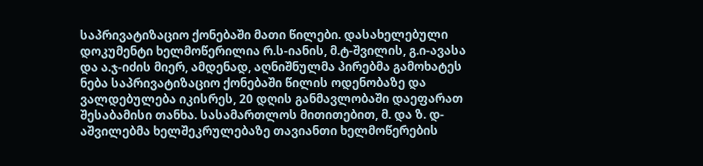საპრივატიზაციო ქონებაში მათი წილები. დასახელებული დოკუმენტი ხელმოწერილია რ.ს-იანის, მ.ტ-შვილის, გ.ი-ავასა და ა.ჯ-იძის მიერ, ამდენად, აღნიშნულმა პირებმა გამოხატეს ნება საპრივატიზაციო ქონებაში წილის ოდენობაზე და ვალდებულება იკისრეს, 20 დღის განმავლობაში დაეფარათ შესაბამისი თანხა. სასამართლოს მითითებით, მ. და ზ. დ-აშვილებმა ხელშეკრულებაზე თავიანთი ხელმოწერების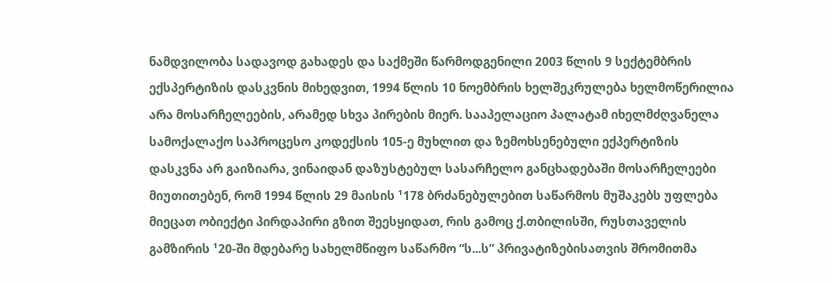ნამდვილობა სადავოდ გახადეს და საქმეში წარმოდგენილი 2003 წლის 9 სექტემბრის ექსპერტიზის დასკვნის მიხედვით, 1994 წლის 10 ნოემბრის ხელშეკრულება ხელმოწერილია არა მოსარჩელეების, არამედ სხვა პირების მიერ. სააპელაციო პალატამ იხელმძღვანელა სამოქალაქო საპროცესო კოდექსის 105-ე მუხლით და ზემოხსენებული ექპერტიზის დასკვნა არ გაიზიარა, ვინაიდან დაზუსტებულ სასარჩელო განცხადებაში მოსარჩელეები მიუთითებენ, რომ 1994 წლის 29 მაისის ¹178 ბრძანებულებით საწარმოს მუშაკებს უფლება მიეცათ ობიექტი პირდაპირი გზით შეესყიდათ, რის გამოც ქ.თბილისში, რუსთაველის გამზირის ¹20-ში მდებარე სახელმწიფო საწარმო “ს...ს” პრივატიზებისათვის შრომითმა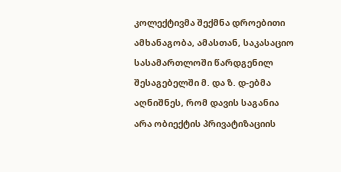კოლექტივმა შექმნა დროებითი ამხანაგობა, ამასთან, საკასაციო სასამართლოში წარდგენილ შესაგებელში მ. და ზ. დ-ებმა აღნიშნეს, რომ დავის საგანია არა ობიექტის პრივატიზაციის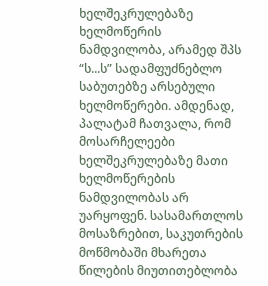ხელშეკრულებაზე ხელმოწერის ნამდვილობა, არამედ შპს “ს...ს” სადამფუძნებლო საბუთებზე არსებული ხელმოწერები. ამდენად, პალატამ ჩათვალა, რომ მოსარჩელეები ხელშეკრულებაზე მათი ხელმოწერების ნამდვილობას არ უარყოფენ. სასამართლოს მოსაზრებით, საკუთრების მოწმობაში მხარეთა წილების მიუთითებლობა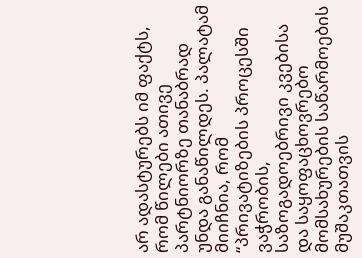არ ადასტურებს იმ ფაქტს, რომ წილები ათივე პარტნიორზე თანაბრად უნდა განაწილდეს. პალატამ მიიჩნია, რომ “პრივატიზების პროცესში ვაჭრობის, საზოგადოებრივი კვებისა და საყოფაცხოვრებო მომსახურების საწარმოების მუშაკთათვის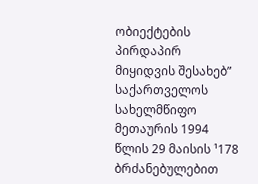ობიექტების პირდაპირ მიყიდვის შესახებ” საქართველოს სახელმწიფო მეთაურის 1994 წლის 29 მაისის ¹178 ბრძანებულებით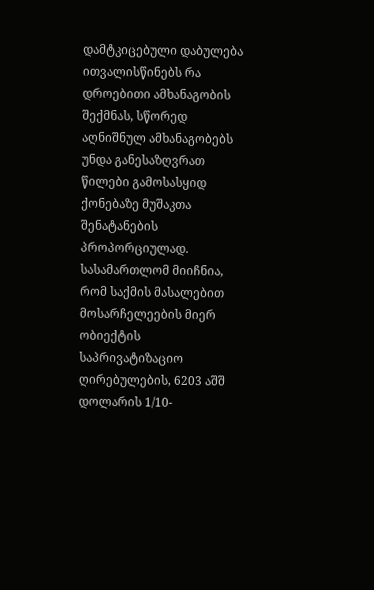დამტკიცებული დაბულება ითვალისწინებს რა დროებითი ამხანაგობის შექმნას, სწორედ აღნიშნულ ამხანაგობებს უნდა განესაზღვრათ წილები გამოსასყიდ ქონებაზე მუშაკთა შენატანების პროპორციულად. სასამართლომ მიიჩნია, რომ საქმის მასალებით მოსარჩელეების მიერ ობიექტის საპრივატიზაციო ღირებულების, 6203 აშშ დოლარის 1/10-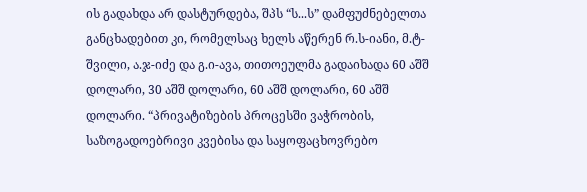ის გადახდა არ დასტურდება, შპს “ს...ს” დამფუძნებელთა განცხადებით კი, რომელსაც ხელს აწერენ რ.ს-იანი, მ.ტ-შვილი, ა.ჯ-იძე და გ.ი-ავა, თითოეულმა გადაიხადა 60 აშშ დოლარი, 30 აშშ დოლარი, 60 აშშ დოლარი, 60 აშშ დოლარი. “პრივატიზების პროცესში ვაჭრობის, საზოგადოებრივი კვებისა და საყოფაცხოვრებო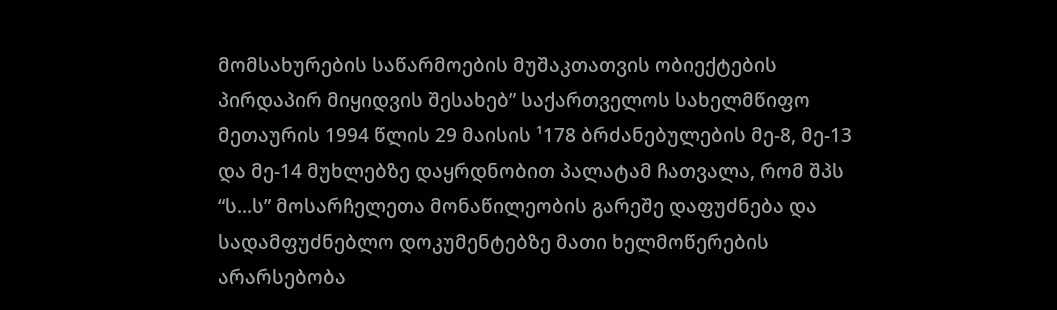მომსახურების საწარმოების მუშაკთათვის ობიექტების პირდაპირ მიყიდვის შესახებ” საქართველოს სახელმწიფო მეთაურის 1994 წლის 29 მაისის ¹178 ბრძანებულების მე-8, მე-13 და მე-14 მუხლებზე დაყრდნობით პალატამ ჩათვალა, რომ შპს “ს...ს” მოსარჩელეთა მონაწილეობის გარეშე დაფუძნება და სადამფუძნებლო დოკუმენტებზე მათი ხელმოწერების არარსებობა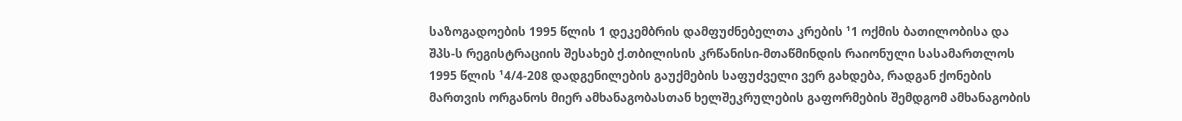საზოგადოების 1995 წლის 1 დეკემბრის დამფუძნებელთა კრების ¹1 ოქმის ბათილობისა და შპს-ს რეგისტრაციის შესახებ ქ.თბილისის კრწანისი-მთაწმინდის რაიონული სასამართლოს 1995 წლის ¹4/4-208 დადგენილების გაუქმების საფუძველი ვერ გახდება, რადგან ქონების მართვის ორგანოს მიერ ამხანაგობასთან ხელშეკრულების გაფორმების შემდგომ ამხანაგობის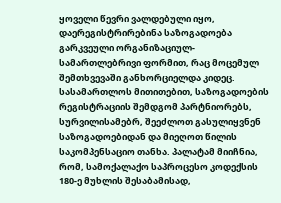ყოველი წევრი ვალდებული იყო, დაერეგისტრირებინა საზოგადოება გარკვეული ორგანიზაციულ-სამართლებრივი ფორმით, რაც მოცემულ შემთხვევაში განხორციელდა კიდეც. სასამართლოს მითითებით, საზოგადოების რეგისტრაციის შემდგომ პარტნიორებს, სურვილისამებრ, შეეძლოთ გასულიყვნენ საზოგადოებიდან და მიეღოთ წილის საკომპენსაციო თანხა. პალატამ მიიჩნია, რომ, სამოქალაქო საპროცესო კოდექსის 180-ე მუხლის შესაბამისად,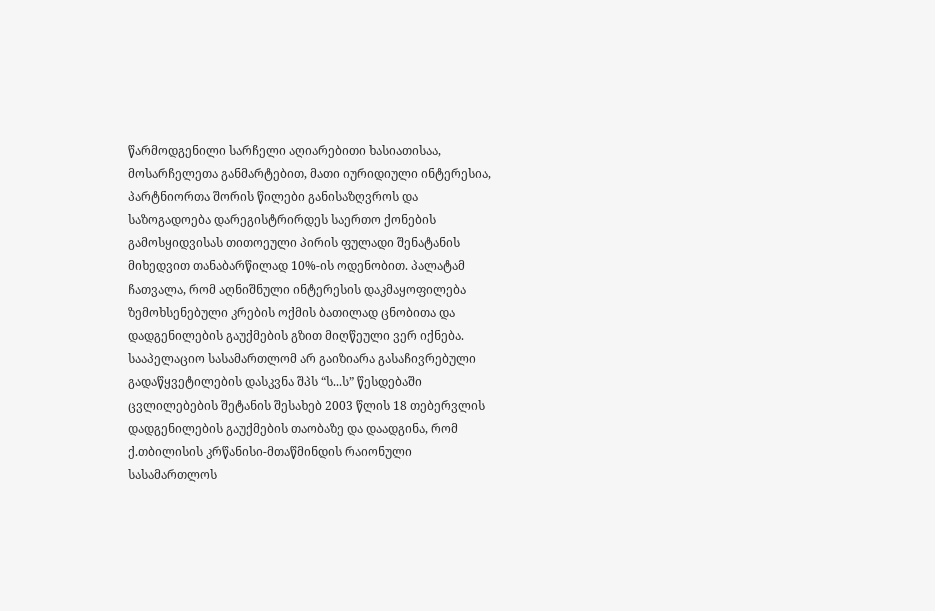წარმოდგენილი სარჩელი აღიარებითი ხასიათისაა, მოსარჩელეთა განმარტებით, მათი იურიდიული ინტერესია, პარტნიორთა შორის წილები განისაზღვროს და საზოგადოება დარეგისტრირდეს საერთო ქონების გამოსყიდვისას თითოეული პირის ფულადი შენატანის მიხედვით თანაბარწილად 10%-ის ოდენობით. პალატამ ჩათვალა, რომ აღნიშნული ინტერესის დაკმაყოფილება ზემოხსენებული კრების ოქმის ბათილად ცნობითა და დადგენილების გაუქმების გზით მიღწეული ვერ იქნება. სააპელაციო სასამართლომ არ გაიზიარა გასაჩივრებული გადაწყვეტილების დასკვნა შპს “ს...ს” წესდებაში ცვლილებების შეტანის შესახებ 2003 წლის 18 თებერვლის დადგენილების გაუქმების თაობაზე და დაადგინა, რომ ქ.თბილისის კრწანისი-მთაწმინდის რაიონული სასამართლოს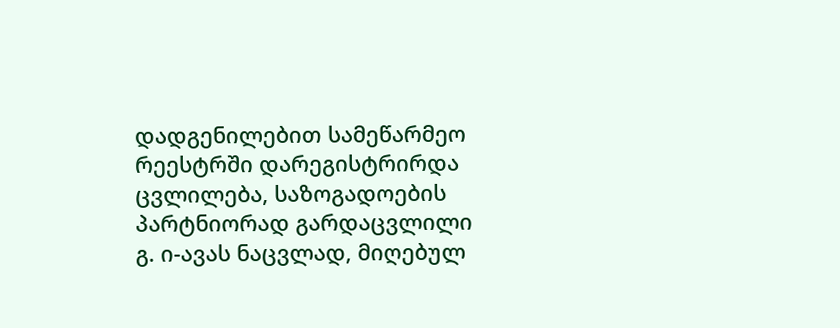დადგენილებით სამეწარმეო რეესტრში დარეგისტრირდა ცვლილება, საზოგადოების პარტნიორად გარდაცვლილი გ. ი-ავას ნაცვლად, მიღებულ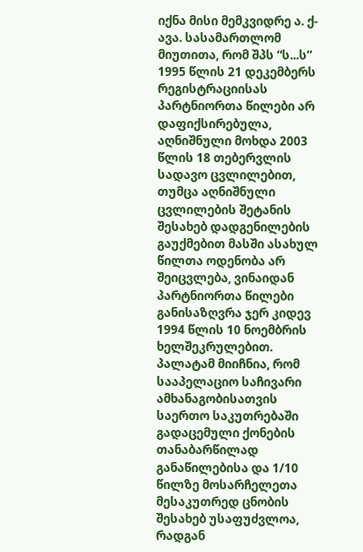იქნა მისი მემკვიდრე ა. ქ-ავა. სასამართლომ მიუთითა, რომ შპს “ს...ს” 1995 წლის 21 დეკემბერს რეგისტრაციისას პარტნიორთა წილები არ დაფიქსირებულა, აღნიშნული მოხდა 2003 წლის 18 თებერვლის სადავო ცვლილებით, თუმცა აღნიშნული ცვლილების შეტანის შესახებ დადგენილების გაუქმებით მასში ასახულ წილთა ოდენობა არ შეიცვლება, ვინაიდან პარტნიორთა წილები განისაზღვრა ჯერ კიდევ 1994 წლის 10 ნოემბრის ხელშეკრულებით. პალატამ მიიჩნია, რომ სააპელაციო საჩივარი ამხანაგობისათვის საერთო საკუთრებაში გადაცემული ქონების თანაბარწილად განაწილებისა და 1/10 წილზე მოსარჩელეთა მესაკუთრედ ცნობის შესახებ უსაფუძვლოა, რადგან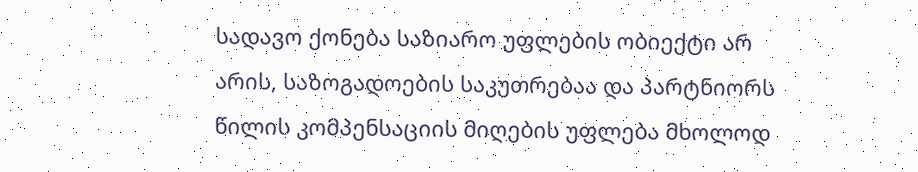სადავო ქონება საზიარო უფლების ობიექტი არ არის, საზოგადოების საკუთრებაა და პარტნიორს წილის კომპენსაციის მიღების უფლება მხოლოდ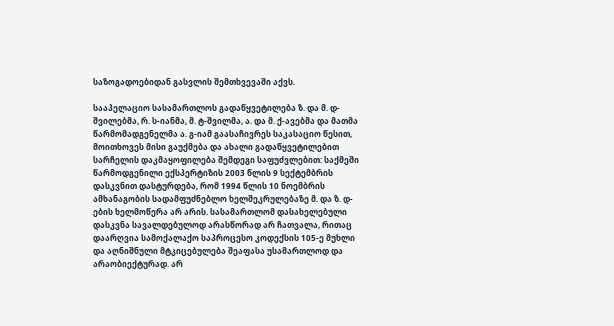საზოგადოებიდან გასვლის შემთხვევაში აქვს.

სააპელაციო სასამართლოს გადაწყვეტილება ზ. და მ. დ-შვილებმა, რ. ს-იანმა, მ. ტ-შვილმა, ა. და მ. ქ-ავებმა და მათმა წარმომადგენელმა ა. გ-იამ გაასაჩივრეს საკასაციო წესით, მოითხოვეს მისი გაუქმება და ახალი გადაწყვეტილებით სარჩელის დაკმაყოფილება შემდეგი საფუძვლებით: საქმეში წარმოდგენილი ექსპერტიზის 2003 წლის 9 სექტემბრის დასკვნით დასტურდება, რომ 1994 წლის 10 ნოემბრის ამხანაგობის სადამფუძნებლო ხელშეკრულებაზე მ. და ზ. დ-ების ხელმოწერა არ არის. სასამართლომ დასახელებული დასკვნა სავალდებულოდ არასწორად არ ჩათვალა, რითაც დაარღვია სამოქალაქო საპროცესო კოდექსის 105-ე მუხლი და აღნიშნული მტკიცებულება შეაფასა უსამართლოდ და არაობიექტურად. არ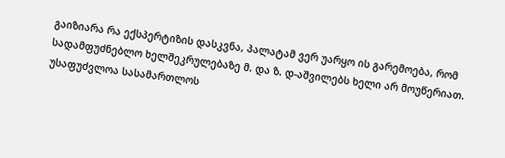გაიზიარა რა ექსპერტიზის დასკვნა, პალატამ ვერ უარყო ის გარემოება, რომ სადამფუძნებლო ხელშეკრულებაზე მ. და ზ. დ-აშვილებს ხელი არ მოუწერიათ. უსაფუძვლოა სასამართლოს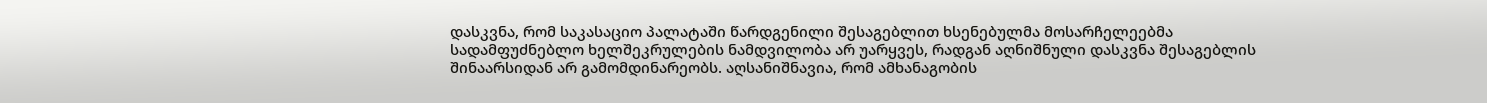დასკვნა, რომ საკასაციო პალატაში წარდგენილი შესაგებლით ხსენებულმა მოსარჩელეებმა სადამფუძნებლო ხელშეკრულების ნამდვილობა არ უარყვეს, რადგან აღნიშნული დასკვნა შესაგებლის შინაარსიდან არ გამომდინარეობს. აღსანიშნავია, რომ ამხანაგობის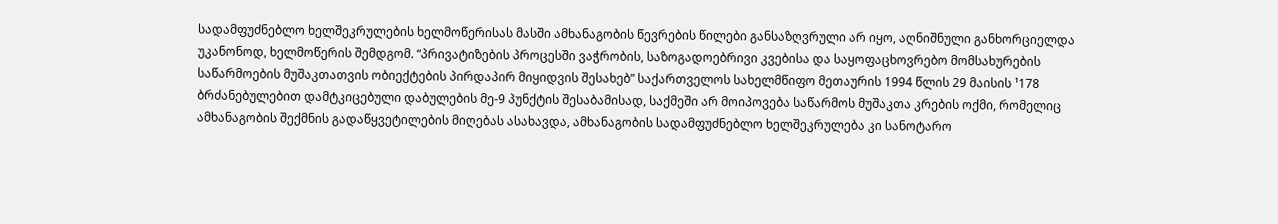სადამფუძნებლო ხელშეკრულების ხელმოწერისას მასში ამხანაგობის წევრების წილები განსაზღვრული არ იყო, აღნიშნული განხორციელდა უკანონოდ, ხელმოწერის შემდგომ. “პრივატიზების პროცესში ვაჭრობის, საზოგადოებრივი კვებისა და საყოფაცხოვრებო მომსახურების საწარმოების მუშაკთათვის ობიექტების პირდაპირ მიყიდვის შესახებ” საქართველოს სახელმწიფო მეთაურის 1994 წლის 29 მაისის ¹178 ბრძანებულებით დამტკიცებული დაბულების მე-9 პუნქტის შესაბამისად, საქმეში არ მოიპოვება საწარმოს მუშაკთა კრების ოქმი, რომელიც ამხანაგობის შექმნის გადაწყვეტილების მიღებას ასახავდა, ამხანაგობის სადამფუძნებლო ხელშეკრულება კი სანოტარო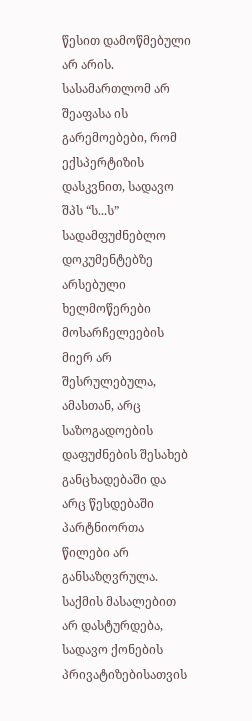წესით დამოწმებული არ არის. სასამართლომ არ შეაფასა ის გარემოებები, რომ ექსპერტიზის დასკვნით, სადავო შპს “ს...ს” სადამფუძნებლო დოკუმენტებზე არსებული ხელმოწერები მოსარჩელეების მიერ არ შესრულებულა, ამასთან, არც საზოგადოების დაფუძნების შესახებ განცხადებაში და არც წესდებაში პარტნიორთა წილები არ განსაზღვრულა. საქმის მასალებით არ დასტურდება, სადავო ქონების პრივატიზებისათვის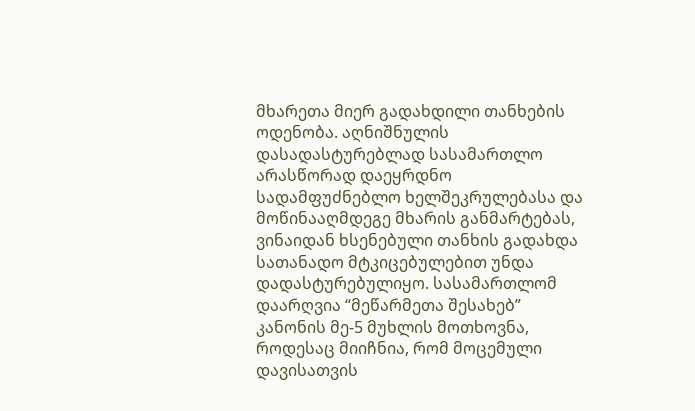მხარეთა მიერ გადახდილი თანხების ოდენობა. აღნიშნულის დასადასტურებლად სასამართლო არასწორად დაეყრდნო სადამფუძნებლო ხელშეკრულებასა და მოწინააღმდეგე მხარის განმარტებას, ვინაიდან ხსენებული თანხის გადახდა სათანადო მტკიცებულებით უნდა დადასტურებულიყო. სასამართლომ დაარღვია “მეწარმეთა შესახებ” კანონის მე-5 მუხლის მოთხოვნა, როდესაც მიიჩნია, რომ მოცემული დავისათვის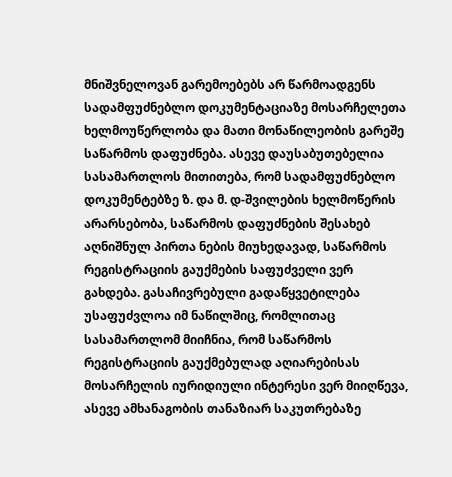მნიშვნელოვან გარემოებებს არ წარმოადგენს სადამფუძნებლო დოკუმენტაციაზე მოსარჩელეთა ხელმოუწერლობა და მათი მონაწილეობის გარეშე საწარმოს დაფუძნება. ასევე დაუსაბუთებელია სასამართლოს მითითება, რომ სადამფუძნებლო დოკუმენტებზე ზ. და მ. დ-შვილების ხელმოწერის არარსებობა, საწარმოს დაფუძნების შესახებ აღნიშნულ პირთა ნების მიუხედავად, საწარმოს რეგისტრაციის გაუქმების საფუძველი ვერ გახდება. გასაჩივრებული გადაწყვეტილება უსაფუძვლოა იმ ნაწილშიც, რომლითაც სასამართლომ მიიჩნია, რომ საწარმოს რეგისტრაციის გაუქმებულად აღიარებისას მოსარჩელის იურიდიული ინტერესი ვერ მიიღწევა, ასევე ამხანაგობის თანაზიარ საკუთრებაზე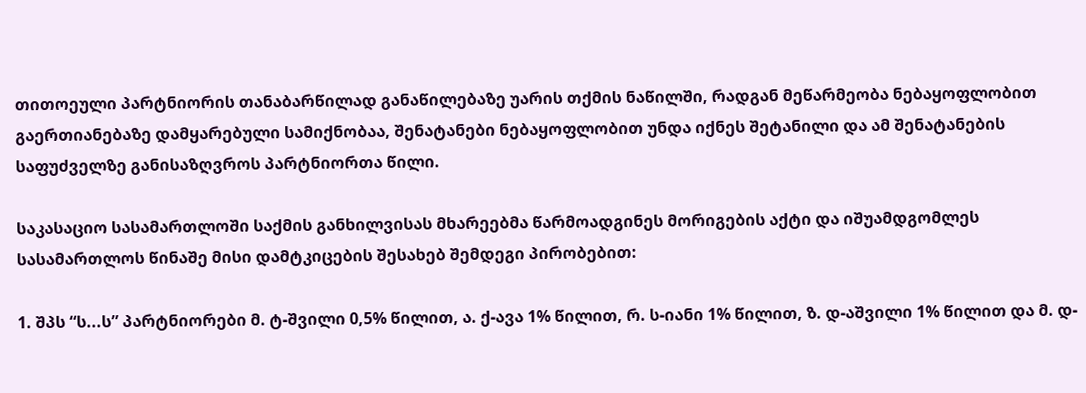თითოეული პარტნიორის თანაბარწილად განაწილებაზე უარის თქმის ნაწილში, რადგან მეწარმეობა ნებაყოფლობით გაერთიანებაზე დამყარებული სამიქნობაა, შენატანები ნებაყოფლობით უნდა იქნეს შეტანილი და ამ შენატანების საფუძველზე განისაზღვროს პარტნიორთა წილი.

საკასაციო სასამართლოში საქმის განხილვისას მხარეებმა წარმოადგინეს მორიგების აქტი და იშუამდგომლეს სასამართლოს წინაშე მისი დამტკიცების შესახებ შემდეგი პირობებით:

1. შპს “ს...ს” პარტნიორები მ. ტ-შვილი 0,5% წილით, ა. ქ-ავა 1% წილით, რ. ს-იანი 1% წილით, ზ. დ-აშვილი 1% წილით და მ. დ-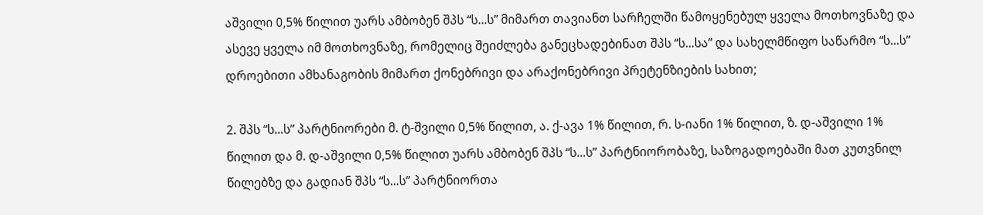აშვილი 0,5% წილით უარს ამბობენ შპს “ს...ს” მიმართ თავიანთ სარჩელში წამოყენებულ ყველა მოთხოვნაზე და ასევე ყველა იმ მოთხოვნაზე, რომელიც შეიძლება განეცხადებინათ შპს “ს...სა” და სახელმწიფო საწარმო “ს...ს” დროებითი ამხანაგობის მიმართ ქონებრივი და არაქონებრივი პრეტენზიების სახით;

2. შპს “ს...ს” პარტნიორები მ. ტ-შვილი 0,5% წილით, ა. ქ-ავა 1% წილით, რ. ს-იანი 1% წილით, ზ. დ-აშვილი 1% წილით და მ. დ-აშვილი 0,5% წილით უარს ამბობენ შპს “ს...ს” პარტნიორობაზე, საზოგადოებაში მათ კუთვნილ წილებზე და გადიან შპს “ს...ს” პარტნიორთა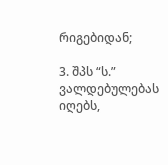რიგებიდან;

3. შპს “ს.” ვალდებულებას იღებს,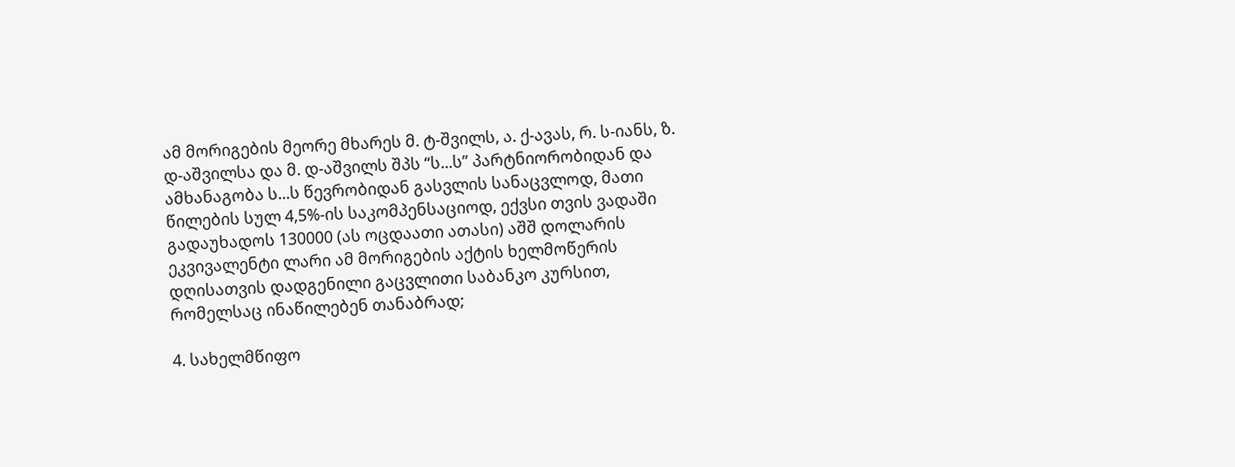ამ მორიგების მეორე მხარეს მ. ტ-შვილს, ა. ქ-ავას, რ. ს-იანს, ზ. დ-აშვილსა და მ. დ-აშვილს შპს “ს...ს” პარტნიორობიდან და ამხანაგობა ს...ს წევრობიდან გასვლის სანაცვლოდ, მათი წილების სულ 4,5%-ის საკომპენსაციოდ, ექვსი თვის ვადაში გადაუხადოს 130000 (ას ოცდაათი ათასი) აშშ დოლარის ეკვივალენტი ლარი ამ მორიგების აქტის ხელმოწერის დღისათვის დადგენილი გაცვლითი საბანკო კურსით, რომელსაც ინაწილებენ თანაბრად;

4. სახელმწიფო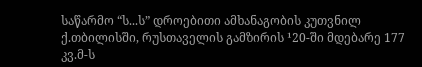საწარმო “ს...ს” დროებითი ამხანაგობის კუთვნილ ქ.თბილისში, რუსთაველის გამზირის ¹20-ში მდებარე 177 კვ.მ-ს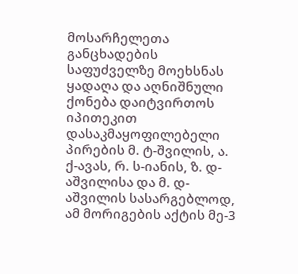მოსარჩელეთა განცხადების საფუძველზე მოეხსნას ყადაღა და აღნიშნული ქონება დაიტვირთოს იპითეკით დასაკმაყოფილებელი პირების მ. ტ-შვილის, ა. ქ-ავას, რ. ს-იანის, ზ. დ-აშვილისა და მ. დ-აშვილის სასარგებლოდ, ამ მორიგების აქტის მე-3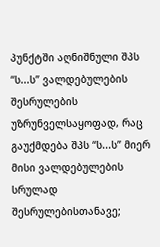პუნქტში აღნიშნული შპს “ს...ს” ვალდებულების შესრულების უზრუნველსაყოფად, რაც გაუქმდება შპს “ს...ს” მიერ მისი ვალდებულების სრულად შესრულებისთანავე;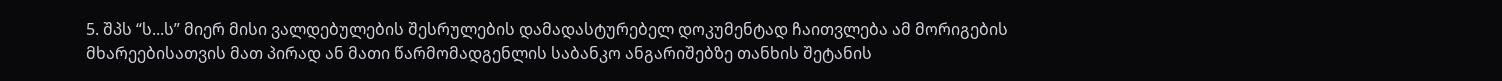5. შპს “ს...ს” მიერ მისი ვალდებულების შესრულების დამადასტურებელ დოკუმენტად ჩაითვლება ამ მორიგების მხარეებისათვის მათ პირად ან მათი წარმომადგენლის საბანკო ანგარიშებზე თანხის შეტანის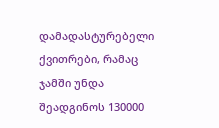დამადასტურებელი ქვითრები, რამაც ჯამში უნდა შეადგინოს 130000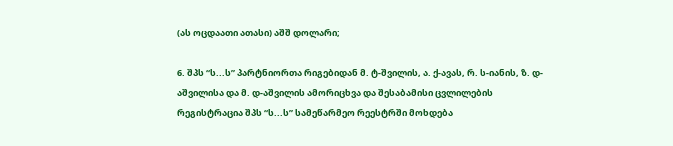(ას ოცდაათი ათასი) აშშ დოლარი;

6. შპს “ს...ს” პარტნიორთა რიგებიდან მ. ტ-შვილის, ა. ქ-ავას, რ. ს-იანის, ზ. დ-აშვილისა და მ. დ-აშვილის ამორიცხვა და შესაბამისი ცვლილების რეგისტრაცია შპს “ს...ს” სამეწარმეო რეესტრში მოხდება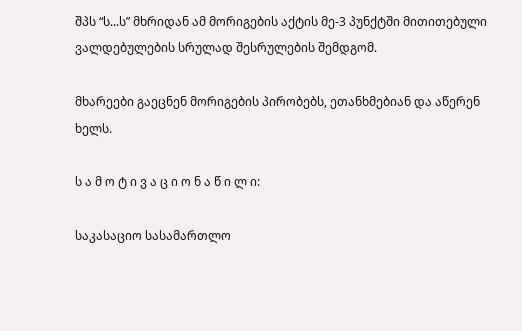შპს “ს...ს” მხრიდან ამ მორიგების აქტის მე-3 პუნქტში მითითებული ვალდებულების სრულად შესრულების შემდგომ.

მხარეები გაეცნენ მორიგების პირობებს, ეთანხმებიან და აწერენ ხელს.

ს ა მ ო ტ ი ვ ა ც ი ო ნ ა წ ი ლ ი:

საკასაციო სასამართლო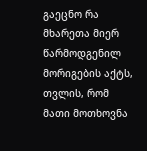გაეცნო რა მხარეთა მიერ წარმოდგენილ მორიგების აქტს, თვლის, რომ მათი მოთხოვნა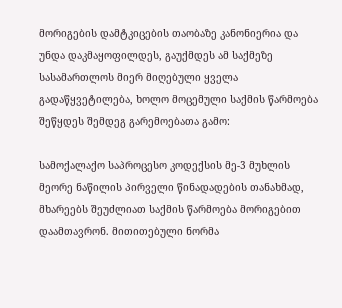მორიგების დამტკიცების თაობაზე კანონიერია და უნდა დაკმაყოფილდეს, გაუქმდეს ამ საქმეზე სასამართლოს მიერ მიღებული ყველა გადაწყვეტილება, ხოლო მოცემული საქმის წარმოება შეწყდეს შემდეგ გარემოებათა გამო:

სამოქალაქო საპროცესო კოდექსის მე-3 მუხლის მეორე ნაწილის პირველი წინადადების თანახმად, მხარეებს შეუძლიათ საქმის წარმოება მორიგებით დაამთავრონ. მითითებული ნორმა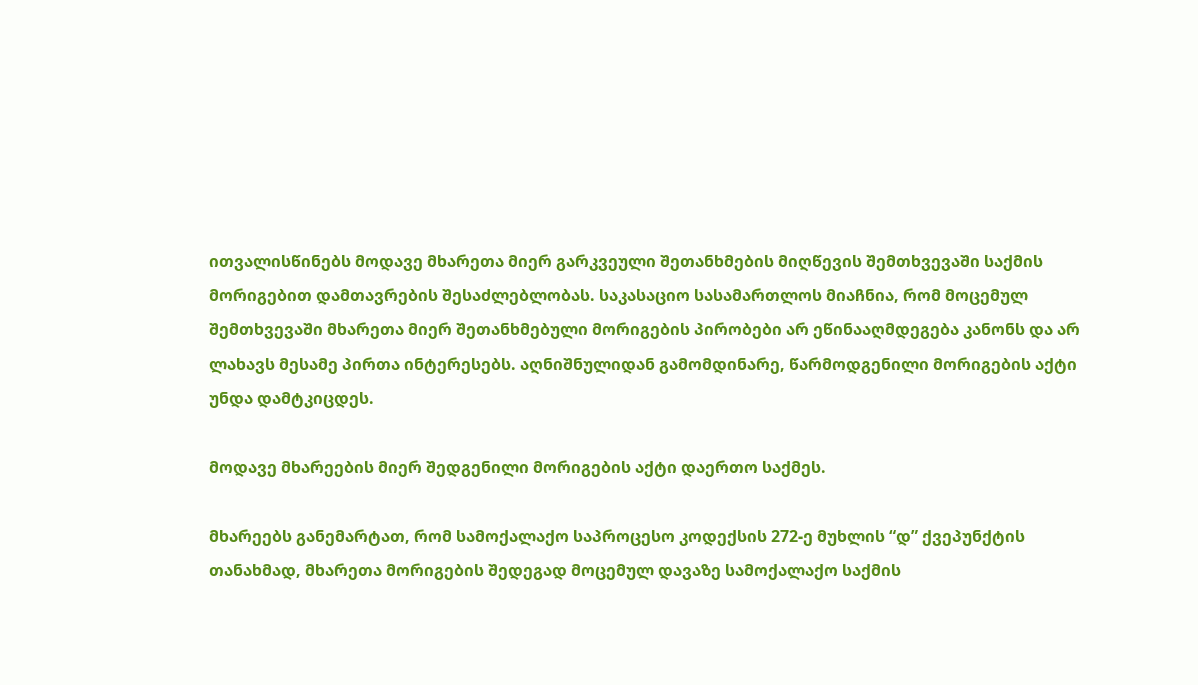ითვალისწინებს მოდავე მხარეთა მიერ გარკვეული შეთანხმების მიღწევის შემთხვევაში საქმის მორიგებით დამთავრების შესაძლებლობას. საკასაციო სასამართლოს მიაჩნია, რომ მოცემულ შემთხვევაში მხარეთა მიერ შეთანხმებული მორიგების პირობები არ ეწინააღმდეგება კანონს და არ ლახავს მესამე პირთა ინტერესებს. აღნიშნულიდან გამომდინარე, წარმოდგენილი მორიგების აქტი უნდა დამტკიცდეს.

მოდავე მხარეების მიერ შედგენილი მორიგების აქტი დაერთო საქმეს.

მხარეებს განემარტათ, რომ სამოქალაქო საპროცესო კოდექსის 272-ე მუხლის “დ” ქვეპუნქტის თანახმად, მხარეთა მორიგების შედეგად მოცემულ დავაზე სამოქალაქო საქმის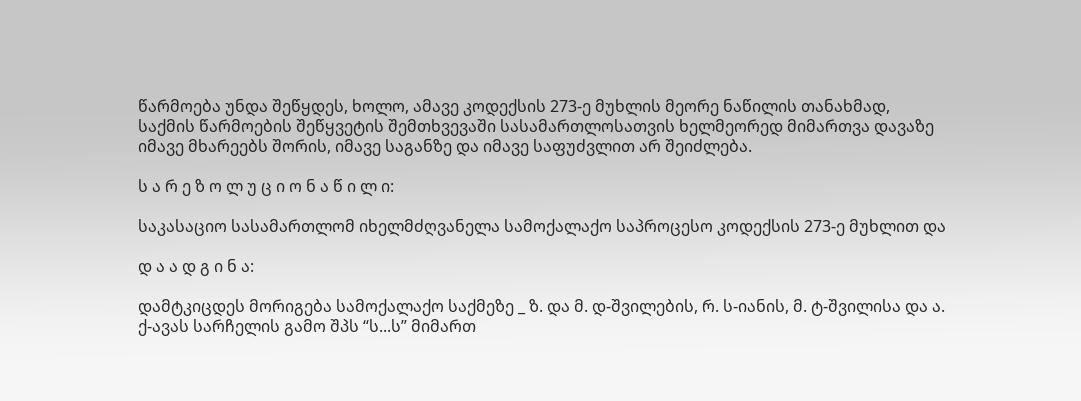წარმოება უნდა შეწყდეს, ხოლო, ამავე კოდექსის 273-ე მუხლის მეორე ნაწილის თანახმად, საქმის წარმოების შეწყვეტის შემთხვევაში სასამართლოსათვის ხელმეორედ მიმართვა დავაზე იმავე მხარეებს შორის, იმავე საგანზე და იმავე საფუძვლით არ შეიძლება.

ს ა რ ე ზ ო ლ უ ც ი ო ნ ა წ ი ლ ი:

საკასაციო სასამართლომ იხელმძღვანელა სამოქალაქო საპროცესო კოდექსის 273-ე მუხლით და

დ ა ა დ გ ი ნ ა:

დამტკიცდეს მორიგება სამოქალაქო საქმეზე _ ზ. და მ. დ-შვილების, რ. ს-იანის, მ. ტ-შვილისა და ა. ქ-ავას სარჩელის გამო შპს “ს...ს” მიმართ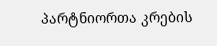პარტნიორთა კრების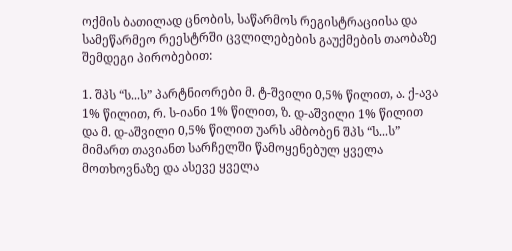ოქმის ბათილად ცნობის, საწარმოს რეგისტრაციისა და სამეწარმეო რეესტრში ცვლილებების გაუქმების თაობაზე შემდეგი პირობებით:

1. შპს “ს...ს” პარტნიორები მ. ტ-შვილი 0,5% წილით, ა. ქ-ავა 1% წილით, რ. ს-იანი 1% წილით, ზ. დ-აშვილი 1% წილით და მ. დ-აშვილი 0,5% წილით უარს ამბობენ შპს “ს...ს” მიმართ თავიანთ სარჩელში წამოყენებულ ყველა მოთხოვნაზე და ასევე ყველა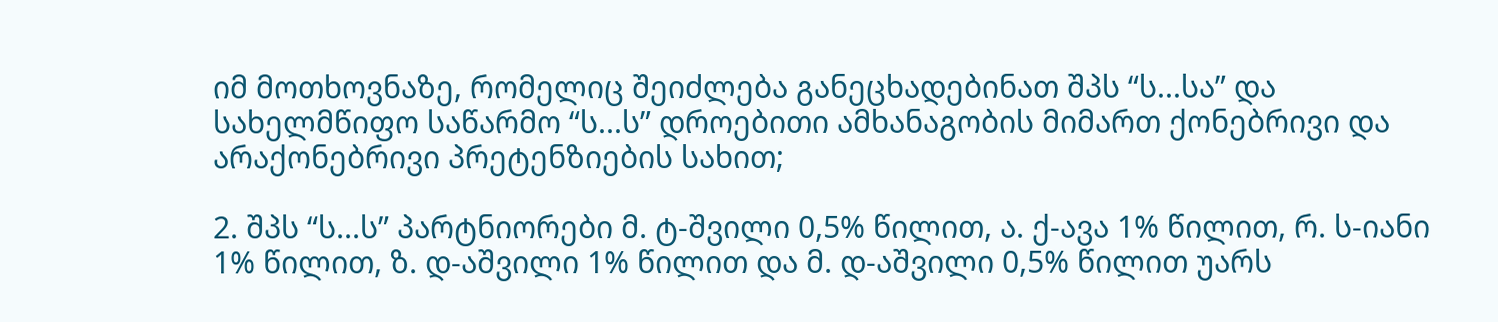იმ მოთხოვნაზე, რომელიც შეიძლება განეცხადებინათ შპს “ს...სა” და სახელმწიფო საწარმო “ს...ს” დროებითი ამხანაგობის მიმართ ქონებრივი და არაქონებრივი პრეტენზიების სახით;

2. შპს “ს...ს” პარტნიორები მ. ტ-შვილი 0,5% წილით, ა. ქ-ავა 1% წილით, რ. ს-იანი 1% წილით, ზ. დ-აშვილი 1% წილით და მ. დ-აშვილი 0,5% წილით უარს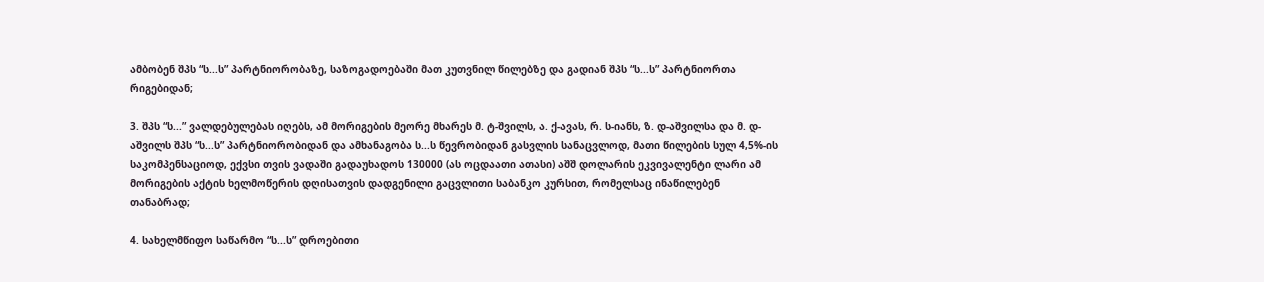ამბობენ შპს “ს...ს” პარტნიორობაზე, საზოგადოებაში მათ კუთვნილ წილებზე და გადიან შპს “ს...ს” პარტნიორთა რიგებიდან;

3. შპს “ს...” ვალდებულებას იღებს, ამ მორიგების მეორე მხარეს მ. ტ-შვილს, ა. ქ-ავას, რ. ს-იანს, ზ. დ-აშვილსა და მ. დ-აშვილს შპს “ს...ს” პარტნიორობიდან და ამხანაგობა ს...ს წევრობიდან გასვლის სანაცვლოდ, მათი წილების სულ 4,5%-ის საკომპენსაციოდ, ექვსი თვის ვადაში გადაუხადოს 130000 (ას ოცდაათი ათასი) აშშ დოლარის ეკვივალენტი ლარი ამ მორიგების აქტის ხელმოწერის დღისათვის დადგენილი გაცვლითი საბანკო კურსით, რომელსაც ინაწილებენ თანაბრად;

4. სახელმწიფო საწარმო “ს...ს” დროებითი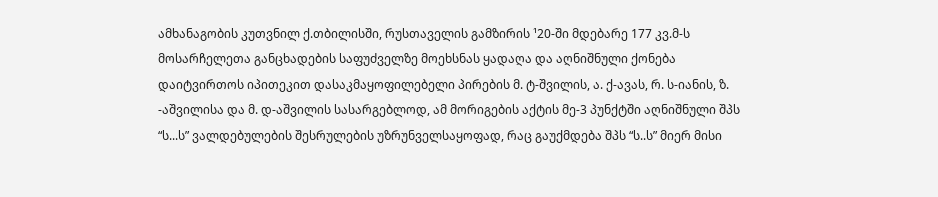ამხანაგობის კუთვნილ ქ.თბილისში, რუსთაველის გამზირის ¹20-ში მდებარე 177 კვ.მ-ს მოსარჩელეთა განცხადების საფუძველზე მოეხსნას ყადაღა და აღნიშნული ქონება დაიტვირთოს იპითეკით დასაკმაყოფილებელი პირების მ. ტ-შვილის, ა. ქ-ავას, რ. ს-იანის, ზ. -აშვილისა და მ. დ-აშვილის სასარგებლოდ, ამ მორიგების აქტის მე-3 პუნქტში აღნიშნული შპს “ს...ს” ვალდებულების შესრულების უზრუნველსაყოფად, რაც გაუქმდება შპს “ს..ს” მიერ მისი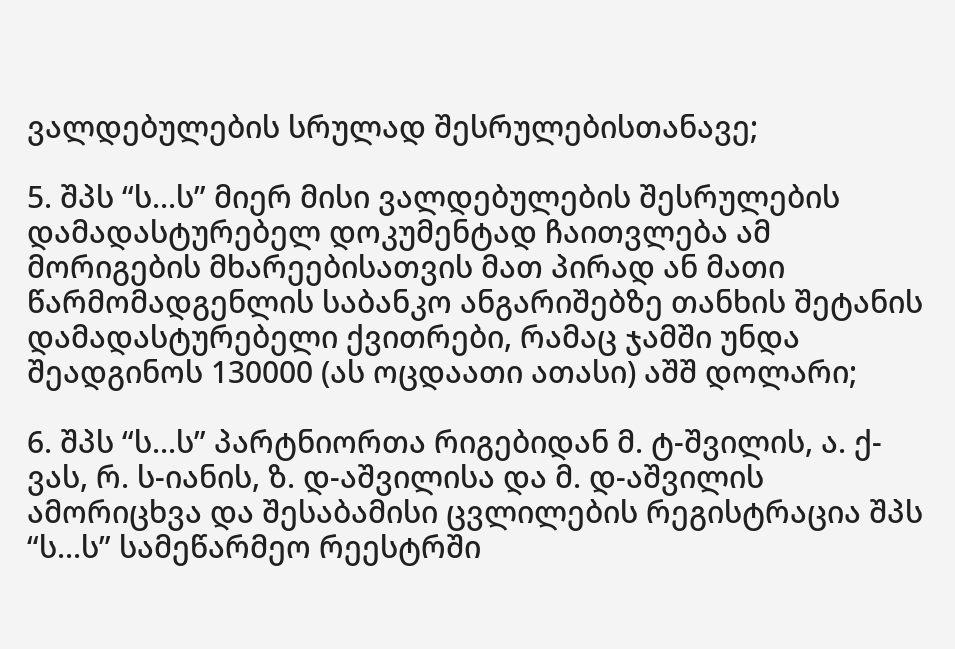ვალდებულების სრულად შესრულებისთანავე;

5. შპს “ს...ს” მიერ მისი ვალდებულების შესრულების დამადასტურებელ დოკუმენტად ჩაითვლება ამ მორიგების მხარეებისათვის მათ პირად ან მათი წარმომადგენლის საბანკო ანგარიშებზე თანხის შეტანის დამადასტურებელი ქვითრები, რამაც ჯამში უნდა შეადგინოს 130000 (ას ოცდაათი ათასი) აშშ დოლარი;

6. შპს “ს...ს” პარტნიორთა რიგებიდან მ. ტ-შვილის, ა. ქ-ვას, რ. ს-იანის, ზ. დ-აშვილისა და მ. დ-აშვილის ამორიცხვა და შესაბამისი ცვლილების რეგისტრაცია შპს “ს...ს” სამეწარმეო რეესტრში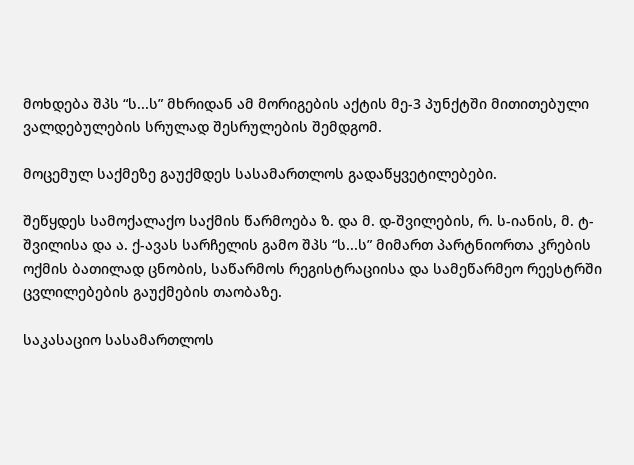მოხდება შპს “ს...ს” მხრიდან ამ მორიგების აქტის მე-3 პუნქტში მითითებული ვალდებულების სრულად შესრულების შემდგომ.

მოცემულ საქმეზე გაუქმდეს სასამართლოს გადაწყვეტილებები.

შეწყდეს სამოქალაქო საქმის წარმოება ზ. და მ. დ-შვილების, რ. ს-იანის, მ. ტ-შვილისა და ა. ქ-ავას სარჩელის გამო შპს “ს...ს” მიმართ პარტნიორთა კრების ოქმის ბათილად ცნობის, საწარმოს რეგისტრაციისა და სამეწარმეო რეესტრში ცვლილებების გაუქმების თაობაზე.

საკასაციო სასამართლოს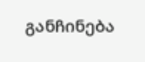განჩინება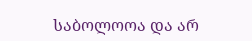საბოლოოა და არ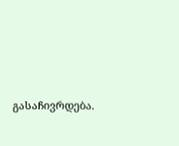გასაჩივრდება.